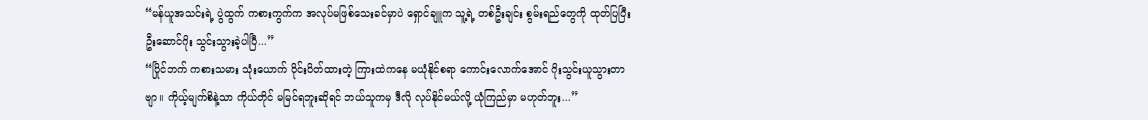“မန်ယူအသင်းရဲ့ ပွဲထွက် ကစားကွက်က အလုပ်မဖြစ်သေးခင်မှာပဲ ရှောင်ချူက သူ့ရဲ့ တစ်ဦးချင်း စွမ်းရည်တွေကို ထုတ်ပြပြီး ဦးဆောင်ဂိုး သွင်းသွားခဲ့ပါပြီ...”
“ပြိုင်ဘက် ကစားသမား သုံးယောက် ဝိုင်းပိတ်ထားတဲ့ ကြားထဲကနေ မယုံနိုင်စရာ ကောင်းလောက်အောင် ဂိုးသွင်းယူသွားတာဗျာ။ ကိုယ့်မျက်စိနဲ့သာ ကိုယ်တိုင် မမြင်ရဘူးဆိုရင် ဘယ်သူကမှ ဒီလို လုပ်နိုင်မယ်လို့ ယုံကြည်မှာ မဟုတ်ဘူး...”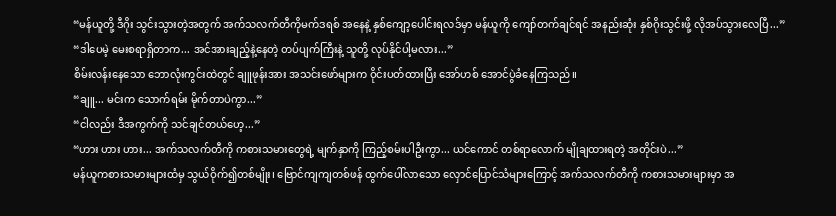“မန်ယူတို့ ဒီဂိုး သွင်းသွားတဲ့အတွက် အက်သလက်တီကိုမက်ဒရစ် အနေနဲ့ နှစ်ကျော့ပေါင်းရလဒ်မှာ မန်ယူကို ကျော်တက်ချင်ရင် အနည်းဆုံး နှစ်ဂိုးသွင်းဖို့ လိုအပ်သွားလေပြီ...”
“ဒါပေမဲ့ မေးစရာရှိတာက... အင်အားချည့်နဲ့နေတဲ့ တပ်ပျက်ကြီးနဲ့ သူတို့ လုပ်နိုင်ပါ့မလား...”
စိမ်းလန်းနေသော ဘောလုံးကွင်းထဲတွင် ချူဖုန်းအား အသင်းဖော်များက ဝိုင်းပတ်ထားပြီး အော်ဟစ် အောင်ပွဲခံနေကြသည်။
“ချူ... မင်းက သောက်ရမ်း မိုက်တာပဲကွာ...”
“ငါလည်း ဒီအကွက်ကို သင်ချင်တယ်ဟေ့...”
“ဟား ဟား ဟား... အက်သလက်တီကို ကစားသမားတွေရဲ့ မျက်နှာကို ကြည့်စမ်းပါဦးကွာ... ယင်ကောင် တစ်ရာလောက် မျိုချထားရတဲ့ အတိုင်းပဲ...”
မန်ယူကစားသမားများထံမှ သွယ်ဝိုက်၍တစ်မျိုး၊ ဗြောင်ကျကျတစ်ဖန် ထွက်ပေါ်လာသော လှောင်ပြောင်သံများကြောင့် အက်သလက်တီကို ကစားသမားများမှာ အ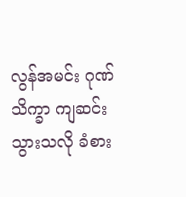လွန်အမင်း ဂုဏ်သိက္ခာ ကျဆင်းသွားသလို ခံစား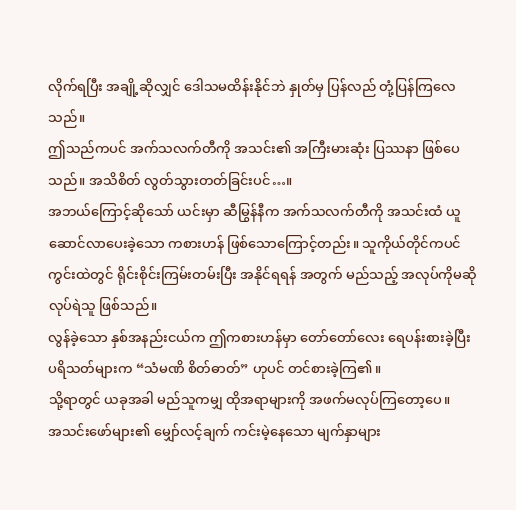လိုက်ရပြီး အချို့ဆိုလျှင် ဒေါသမထိန်းနိုင်ဘဲ နှုတ်မှ ပြန်လည် တုံ့ပြန်ကြလေသည်။
ဤသည်ကပင် အက်သလက်တီကို အသင်း၏ အကြီးမားဆုံး ပြဿနာ ဖြစ်ပေသည်။ အသိစိတ် လွတ်သွားတတ်ခြင်းပင်…။
အဘယ်ကြောင့်ဆိုသော် ယင်းမှာ ဆီမြွန်နီက အက်သလက်တီကို အသင်းထံ ယူဆောင်လာပေးခဲ့သော ကစားဟန် ဖြစ်သောကြောင့်တည်း။ သူကိုယ်တိုင်ကပင် ကွင်းထဲတွင် ရိုင်းစိုင်းကြမ်းတမ်းပြီး အနိုင်ရရန် အတွက် မည်သည့် အလုပ်ကိုမဆို လုပ်ရဲသူ ဖြစ်သည်။
လွန်ခဲ့သော နှစ်အနည်းငယ်က ဤကစားဟန်မှာ တော်တော်လေး ရေပန်းစားခဲ့ပြီး ပရိသတ်များက “သံမဏိ စိတ်ဓာတ်” ဟုပင် တင်စားခဲ့ကြ၏။
သို့ရာတွင် ယခုအခါ မည်သူကမျှ ထိုအရာများကို အဖက်မလုပ်ကြတော့ပေ။
အသင်းဖော်များ၏ မျှော်လင့်ချက် ကင်းမဲ့နေသော မျက်နှာများ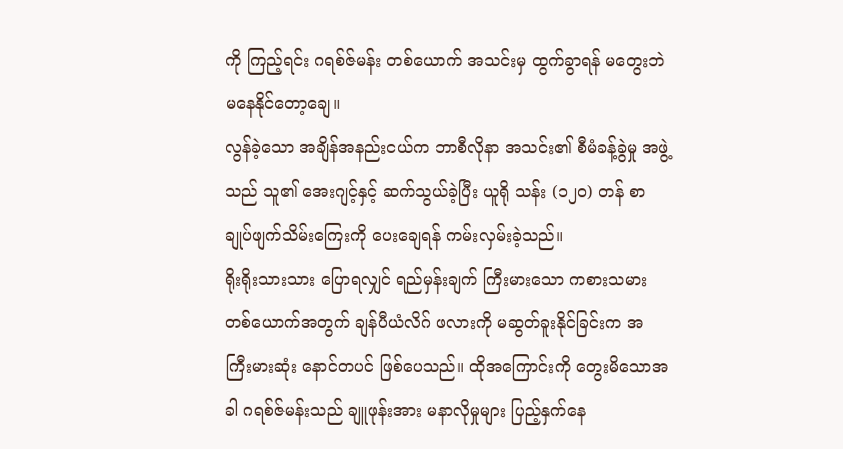ကို ကြည့်ရင်း ဂရစ်ဇ်မန်း တစ်ယောက် အသင်းမှ ထွက်ခွာရန် မတွေးဘဲ မနေနိုင်တော့ချေ။
လွန်ခဲ့သော အချိန်အနည်းငယ်က ဘာစီလိုနာ အသင်း၏ စီမံခန့်ခွဲမှု အဖွဲ့သည် သူ၏ အေးဂျင့်နှင့် ဆက်သွယ်ခဲ့ပြီး ယူရို သန်း (၁၂၀) တန် စာချုပ်ဖျက်သိမ်းကြေးကို ပေးချေရန် ကမ်းလှမ်းခဲ့သည်။
ရိုးရိုးသားသား ပြောရလျှင် ရည်မှန်းချက် ကြီးမားသော ကစားသမား တစ်ယောက်အတွက် ချန်ပီယံလိဂ် ဖလားကို မဆွတ်ခူးနိုင်ခြင်းက အကြီးမားဆုံး နောင်တပင် ဖြစ်ပေသည်။ ထိုအကြောင်းကို တွေးမိသောအခါ ဂရစ်ဇ်မန်းသည် ချူဖုန်းအား မနာလိုမှုများ ပြည့်နှက်နေ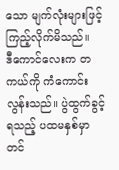သော မျက်လုံးများဖြင့် ကြည့်လိုက်မိသည်။
ဒီကောင်လေးက တကယ်ကို ကံကောင်းလွန်းသည်။ ပွဲထွက်ခွင့်ရသည့် ပထမနှစ်မှာတင်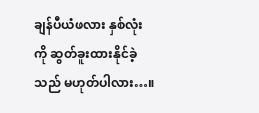ချန်ပီယံဖလား နှစ်လုံးကို ဆွတ်ခူးထားနိုင်ခဲ့သည် မဟုတ်ပါလား…။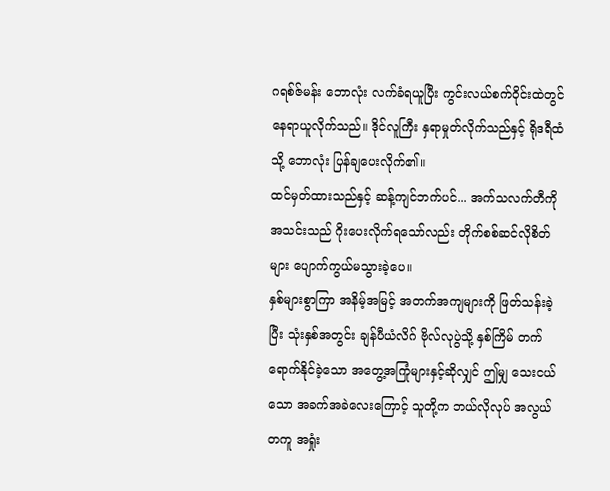ဂရစ်ဇ်မန်း ဘောလုံး လက်ခံရယူပြီး ကွင်းလယ်စက်ဝိုင်းထဲတွင် နေရာယူလိုက်သည်။ ဒိုင်လူကြီး နှရာမှုတ်လိုက်သည်နှင့် ရိုဒရီထံသို့ ဘောလုံး ပြန်ချပေးလိုက်၏။
ထင်မှတ်ထားသည်နှင့် ဆန့်ကျင်ဘက်ပင်... အက်သလက်တီကို အသင်းသည် ဂိုးပေးလိုက်ရသော်လည်း တိုက်စစ်ဆင်လိုစိတ်များ ပျောက်ကွယ်မသွားခဲ့ပေ။
နှစ်များစွာကြာ အနိမ့်အမြင့် အတက်အကျများကို ဖြတ်သန်းခဲ့ပြီး သုံးနှစ်အတွင်း ချန်ပီယံလိဂ် ဗိုလ်လုပွဲသို့ နှစ်ကြိမ် တက်ရောက်နိုင်ခဲ့သော အတွေ့အကြုံများနှင့်ဆိုလျှင် ဤမျှ သေးငယ်သော အခက်အခဲလေးကြောင့် သူတို့က ဘယ်လိုလုပ် အလွယ်တကူ အရှုံး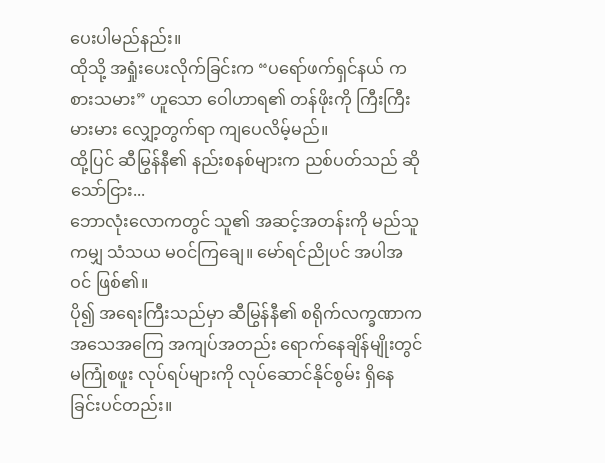ပေးပါမည်နည်း။
ထိုသို့ အရှုံးပေးလိုက်ခြင်းက “ပရော်ဖက်ရှင်နယ် ကစားသမား” ဟူသော ဝေါဟာရ၏ တန်ဖိုးကို ကြီးကြီးမားမား လျှော့တွက်ရာ ကျပေလိမ့်မည်။
ထို့ပြင် ဆီမြွန်နီ၏ နည်းစနစ်များက ညစ်ပတ်သည် ဆိုသော်ငြား...
ဘောလုံးလောကတွင် သူ၏ အဆင့်အတန်းကို မည်သူကမျှ သံသယ မဝင်ကြချေ။ မော်ရင်ညိုပင် အပါအဝင် ဖြစ်၏။
ပို၍ အရေးကြီးသည်မှာ ဆီမြွန်နီ၏ စရိုက်လက္ခဏာက အသေအကြေ အကျပ်အတည်း ရောက်နေချိန်မျိုးတွင် မကြုံစဖူး လုပ်ရပ်များကို လုပ်ဆောင်နိုင်စွမ်း ရှိနေခြင်းပင်တည်း။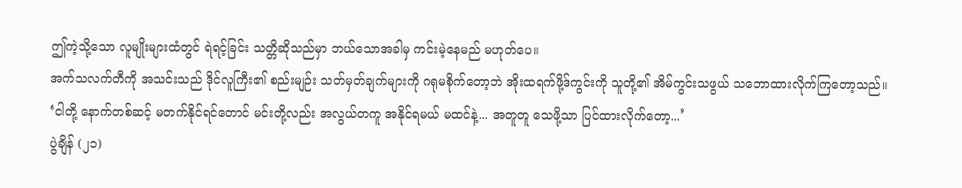ဤကဲ့သို့သော လူမျိုးများထံတွင် ရဲရင့်ခြင်း သတ္တိဆိုသည်မှာ ဘယ်သောအခါမှ ကင်းမဲ့နေမည် မဟုတ်ပေ။
အက်သလက်တီကို အသင်းသည် ဒိုင်လူကြီး၏ စည်းမျဉ်း သတ်မှတ်ချက်များကို ဂရုမစိုက်တော့ဘဲ အိုးထရက်ဖို့ဒ်ကွင်းကို သူတို့၏ အိမ်ကွင်းသဖွယ် သဘောထားလိုက်ကြတော့သည်။
‘ငါတို့ နောက်တစ်ဆင့် မတက်နိုင်ရင်တောင် မင်းတို့လည်း အလွယ်တကူ အနိုင်ရမယ် မထင်နဲ့... အတူတူ သေဖို့သာ ပြင်ထားလိုက်တော့...’
ပွဲချိန် (၂၁)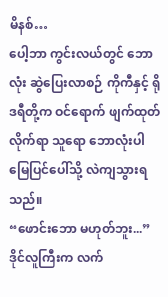မိနစ်…
ပေါ့ဘာ ကွင်းလယ်တွင် ဘောလုံး ဆွဲပြေးလာစဉ် ကိုကီနှင့် ရိုဒရီတို့က ဝင်ရောက် ဖျက်ထုတ်လိုက်ရာ သူရော ဘောလုံးပါ မြေပြင်ပေါ်သို့ လဲကျသွားရသည်။
“ဖောင်းဘော မဟုတ်ဘူး...”
ဒိုင်လူကြီးက လက်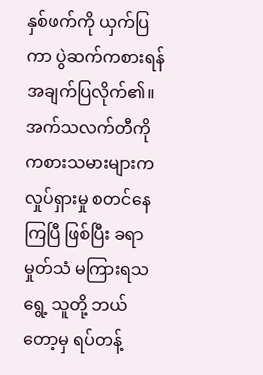နှစ်ဖက်ကို ယှက်ပြကာ ပွဲဆက်ကစားရန် အချက်ပြလိုက်၏။
အက်သလက်တီကို ကစားသမားများက လှုပ်ရှားမှု စတင်နေကြပြီ ဖြစ်ပြီး ခရာမှုတ်သံ မကြားရသရွေ့ သူတို့ ဘယ်တော့မှ ရပ်တန့်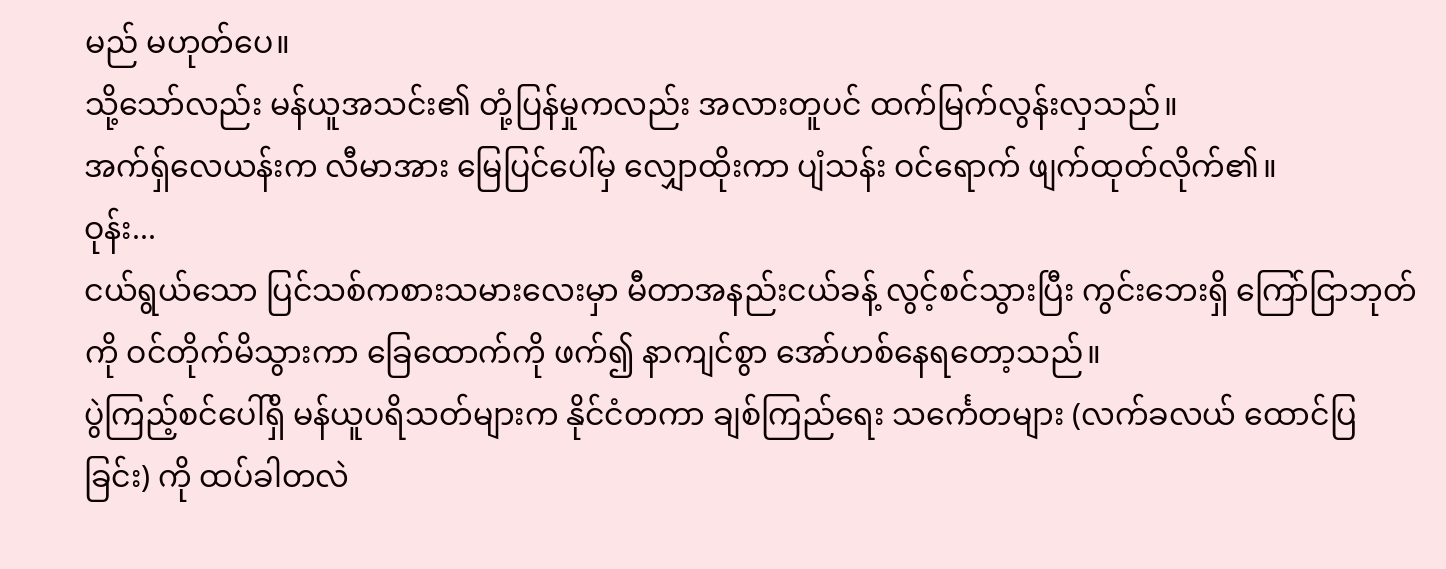မည် မဟုတ်ပေ။
သို့သော်လည်း မန်ယူအသင်း၏ တုံ့ပြန်မှုကလည်း အလားတူပင် ထက်မြက်လွန်းလှသည်။
အက်ရှ်လေယန်းက လီမာအား မြေပြင်ပေါ်မှ လျှောထိုးကာ ပျံသန်း ဝင်ရောက် ဖျက်ထုတ်လိုက်၏။
ဝုန်း...
ငယ်ရွယ်သော ပြင်သစ်ကစားသမားလေးမှာ မီတာအနည်းငယ်ခန့် လွင့်စင်သွားပြီး ကွင်းဘေးရှိ ကြော်ငြာဘုတ်ကို ဝင်တိုက်မိသွားကာ ခြေထောက်ကို ဖက်၍ နာကျင်စွာ အော်ဟစ်နေရတော့သည်။
ပွဲကြည့်စင်ပေါ်ရှိ မန်ယူပရိသတ်များက နိုင်ငံတကာ ချစ်ကြည်ရေး သင်္ကေတများ (လက်ခလယ် ထောင်ပြခြင်း) ကို ထပ်ခါတလဲ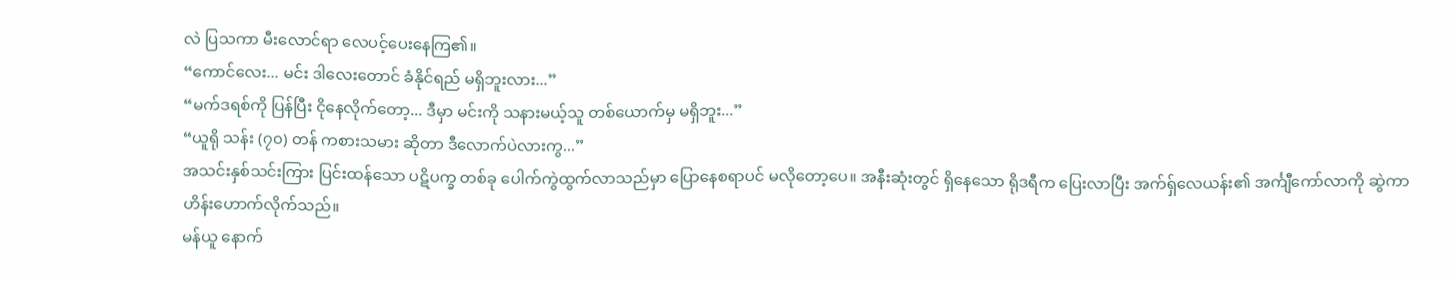လဲ ပြသကာ မီးလောင်ရာ လေပင့်ပေးနေကြ၏။
“ကောင်လေး... မင်း ဒါလေးတောင် ခံနိုင်ရည် မရှိဘူးလား...”
“မက်ဒရစ်ကို ပြန်ပြီး ငိုနေလိုက်တော့... ဒီမှာ မင်းကို သနားမယ့်သူ တစ်ယောက်မှ မရှိဘူး...”
“ယူရို သန်း (၇၀) တန် ကစားသမား ဆိုတာ ဒီလောက်ပဲလားကွ...”
အသင်းနှစ်သင်းကြား ပြင်းထန်သော ပဋိပက္ခ တစ်ခု ပေါက်ကွဲထွက်လာသည်မှာ ပြောနေစရာပင် မလိုတော့ပေ။ အနီးဆုံးတွင် ရှိနေသော ရိုဒရီက ပြေးလာပြီး အက်ရှ်လေယန်း၏ အင်္ကျီကော်လာကို ဆွဲကာ ဟိန်းဟောက်လိုက်သည်။
မန်ယူ နောက်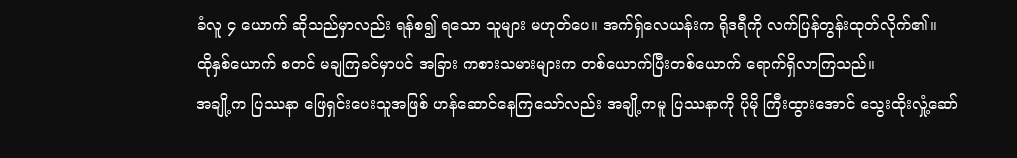ခံလူ ၄ ယောက် ဆိုသည်မှာလည်း ရန်စ၍ ရသော သူများ မဟုတ်ပေ။ အက်ရှ်လေယန်းက ရိုဒရီကို လက်ပြန်တွန်းထုတ်လိုက်၏။
ထိုနှစ်ယောက် စတင် မချကြခင်မှာပင် အခြား ကစားသမားများက တစ်ယောက်ပြီးတစ်ယောက် ရောက်ရှိလာကြသည်။
အချို့က ပြဿနာ ဖြေရှင်းပေးသူအဖြစ် ဟန်ဆောင်နေကြသော်လည်း အချို့ကမူ ပြဿနာကို ပိုမို ကြီးထွားအောင် သွေးထိုးလှုံ့ဆော်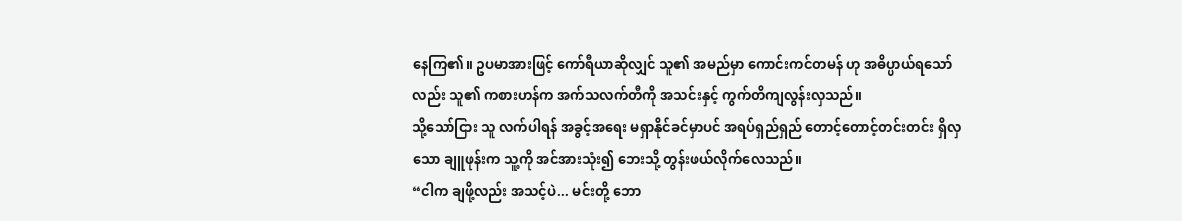နေကြ၏။ ဥပမာအားဖြင့် ကော်ရီယာဆိုလျှင် သူ၏ အမည်မှာ ကောင်းကင်တမန် ဟု အဓိပ္ပာယ်ရသော်လည်း သူ၏ ကစားဟန်က အက်သလက်တီကို အသင်းနှင့် ကွက်တိကျလွန်းလှသည်။
သို့သော်ငြား သူ လက်ပါရန် အခွင့်အရေး မရှာနိုင်ခင်မှာပင် အရပ်ရှည်ရှည် တောင့်တောင့်တင်းတင်း ရှိလှသော ချူဖုန်းက သူ့ကို အင်အားသုံး၍ ဘေးသို့ တွန်းဖယ်လိုက်လေသည်။
“ငါက ချဖို့လည်း အသင့်ပဲ... မင်းတို့ ဘော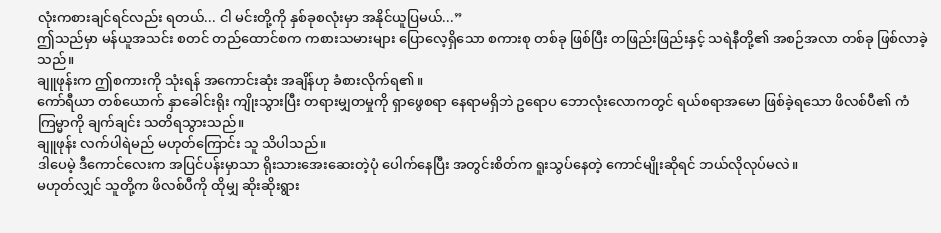လုံးကစားချင်ရင်လည်း ရတယ်... ငါ မင်းတို့ကို နှစ်ခုစလုံးမှာ အနိုင်ယူပြမယ်...”
ဤသည်မှာ မန်ယူအသင်း စတင် တည်ထောင်စက ကစားသမားများ ပြောလေ့ရှိသော စကားစု တစ်ခု ဖြစ်ပြီး တဖြည်းဖြည်းနှင့် သရဲနီတို့၏ အစဉ်အလာ တစ်ခု ဖြစ်လာခဲ့သည်။
ချူဖုန်းက ဤစကားကို သုံးရန် အကောင်းဆုံး အချိန်ဟု ခံစားလိုက်ရ၏။
ကော်ရီယာ တစ်ယောက် နှာခေါင်းရိုး ကျိုးသွားပြီး တရားမျှတမှုကို ရှာဖွေစရာ နေရာမရှိဘဲ ဥရောပ ဘောလုံးလောကတွင် ရယ်စရာအမော ဖြစ်ခဲ့ရသော ဖိလစ်ပီ၏ ကံကြမ္မာကို ချက်ချင်း သတိရသွားသည်။
ချူဖုန်း လက်ပါရဲမည် မဟုတ်ကြောင်း သူ သိပါသည်။
ဒါပေမဲ့ ဒီကောင်လေးက အပြင်ပန်းမှာသာ ရိုးသားအေးဆေးတဲ့ပုံ ပေါက်နေပြီး အတွင်းစိတ်က ရူးသွပ်နေတဲ့ ကောင်မျိုးဆိုရင် ဘယ်လိုလုပ်မလဲ။
မဟုတ်လျှင် သူတို့က ဖိလစ်ပီကို ထိုမျှ ဆိုးဆိုးရွား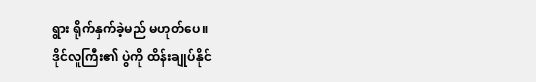ရွား ရိုက်နှက်ခဲ့မည် မဟုတ်ပေ။
ဒိုင်လူကြီး၏ ပွဲကို ထိန်းချုပ်နိုင်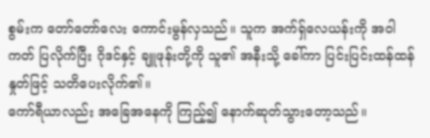စွမ်းက တော်တော်လေး ကောင်းမွန်လှသည်။ သူက အက်ရှ်လေယန်းကို အဝါကတ် ပြလိုက်ပြီး ဂိုဒင်နှင့် ချူဖုန်းတို့ကို သူ၏ အနီးသို့ ခေါ်ကာ ပြင်းပြင်းထန်ထန် နှုတ်ဖြင့် သတိပေးလိုက်၏။
ကော်ရီယာလည်း အခြေအနေကို ကြည့်၍ နောက်ဆုတ်သွားတော့သည်။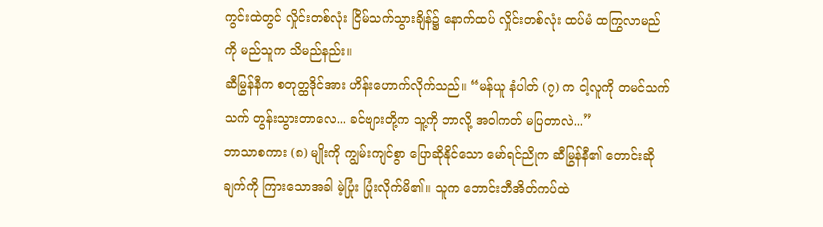ကွင်းထဲတွင် လှိုင်းတစ်လုံး ငြိမ်သက်သွားချိန်၌ နောက်ထပ် လှိုင်းတစ်လုံး ထပ်မံ ထကြွလာမည်ကို မည်သူက သိမည်နည်း။
ဆီမြွန်နီက စတုတ္ထဒိုင်အား ဟိန်းဟောက်လိုက်သည်။ “မန်ယူ နံပါတ် (၇) က ငါ့လူကို တမင်သက်သက် တွန်းသွားတာလေ... ခင်ဗျားတို့က သူ့ကို ဘာလို့ အဝါကတ် မပြတာလဲ...”
ဘာသာစကား (၈) မျိုးကို ကျွမ်းကျင်စွာ ပြောဆိုနိုင်သော မော်ရင်ညိုက ဆီမြွန်နီ၏ တောင်းဆိုချက်ကို ကြားသောအခါ မဲ့ပြုံး ပြုံးလိုက်မိ၏။ သူက ဘောင်းဘီအိတ်ကပ်ထဲ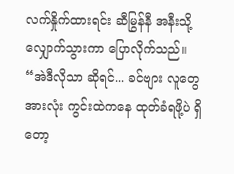လက်နှိုက်ထားရင်း ဆီမြွန်နီ အနီးသို့ လျှောက်သွားကာ ပြောလိုက်သည်။
“အဲဒီလိုသာ ဆိုရင်... ခင်ဗျား လူတွေ အားလုံး ကွင်းထဲကနေ ထုတ်ခံရဖို့ပဲ ရှိတော့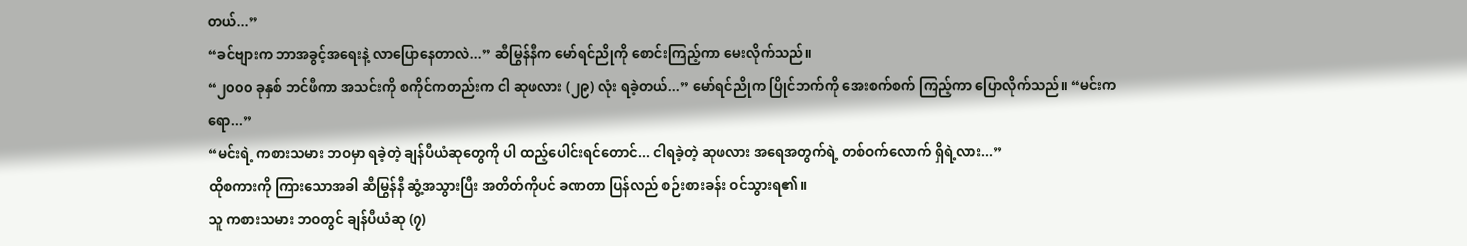တယ်...”
“ခင်ဗျားက ဘာအခွင့်အရေးနဲ့ လာပြောနေတာလဲ...” ဆီမြွန်နီက မော်ရင်ညိုကို စောင်းကြည့်ကာ မေးလိုက်သည်။
“၂၀၀၀ ခုနှစ် ဘင်ဖီကာ အသင်းကို စကိုင်ကတည်းက ငါ ဆုဖလား (၂၉) လုံး ရခဲ့တယ်...” မော်ရင်ညိုက ပြိုင်ဘက်ကို အေးစက်စက် ကြည့်ကာ ပြောလိုက်သည်။ “မင်းကရော...”
“မင်းရဲ့ ကစားသမား ဘဝမှာ ရခဲ့တဲ့ ချန်ပီယံဆုတွေကို ပါ ထည့်ပေါင်းရင်တောင်... ငါရခဲ့တဲ့ ဆုဖလား အရေအတွက်ရဲ့ တစ်ဝက်လောက် ရှိရဲ့လား...”
ထိုစကားကို ကြားသောအခါ ဆီမြွန်နီ ဆွံ့အသွားပြီး အတိတ်ကိုပင် ခဏတာ ပြန်လည် စဉ်းစားခန်း ဝင်သွားရ၏။
သူ ကစားသမား ဘဝတွင် ချန်ပီယံဆု (၇)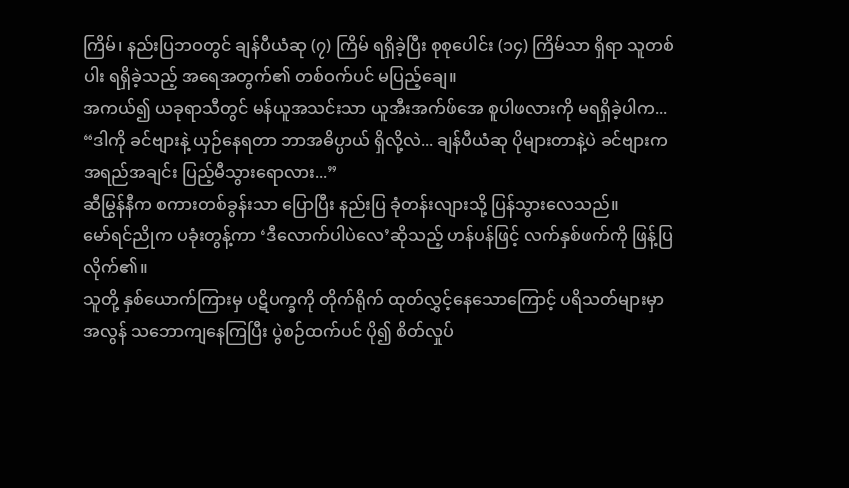ကြိမ်၊ နည်းပြဘဝတွင် ချန်ပီယံဆု (၇) ကြိမ် ရရှိခဲ့ပြီး စုစုပေါင်း (၁၄) ကြိမ်သာ ရှိရာ သူတစ်ပါး ရရှိခဲ့သည့် အရေအတွက်၏ တစ်ဝက်ပင် မပြည့်ချေ။
အကယ်၍ ယခုရာသီတွင် မန်ယူအသင်းသာ ယူအီးအက်ဖ်အေ စူပါဖလားကို မရရှိခဲ့ပါက...
“ဒါကို ခင်ဗျားနဲ့ ယှဉ်နေရတာ ဘာအဓိပ္ပာယ် ရှိလို့လဲ... ချန်ပီယံဆု ပိုများတာနဲ့ပဲ ခင်ဗျားက အရည်အချင်း ပြည့်မီသွားရောလား...”
ဆီမြွန်နီက စကားတစ်ခွန်းသာ ပြောပြီး နည်းပြ ခုံတန်းလျားသို့ ပြန်သွားလေသည်။
မော်ရင်ညိုက ပခုံးတွန့်ကာ ‘ဒီလောက်ပါပဲလေ’ဆိုသည့် ဟန်ပန်ဖြင့် လက်နှစ်ဖက်ကို ဖြန့်ပြလိုက်၏။
သူတို့ နှစ်ယောက်ကြားမှ ပဋိပက္ခကို တိုက်ရိုက် ထုတ်လွှင့်နေသောကြောင့် ပရိသတ်များမှာ အလွန် သဘောကျနေကြပြီး ပွဲစဉ်ထက်ပင် ပို၍ စိတ်လှုပ်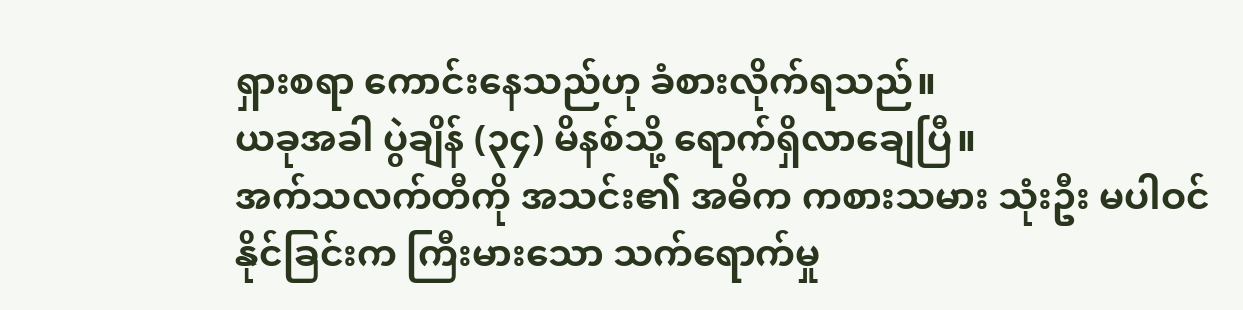ရှားစရာ ကောင်းနေသည်ဟု ခံစားလိုက်ရသည်။
ယခုအခါ ပွဲချိန် (၃၄) မိနစ်သို့ ရောက်ရှိလာချေပြီ။
အက်သလက်တီကို အသင်း၏ အဓိက ကစားသမား သုံးဦး မပါဝင်နိုင်ခြင်းက ကြီးမားသော သက်ရောက်မှု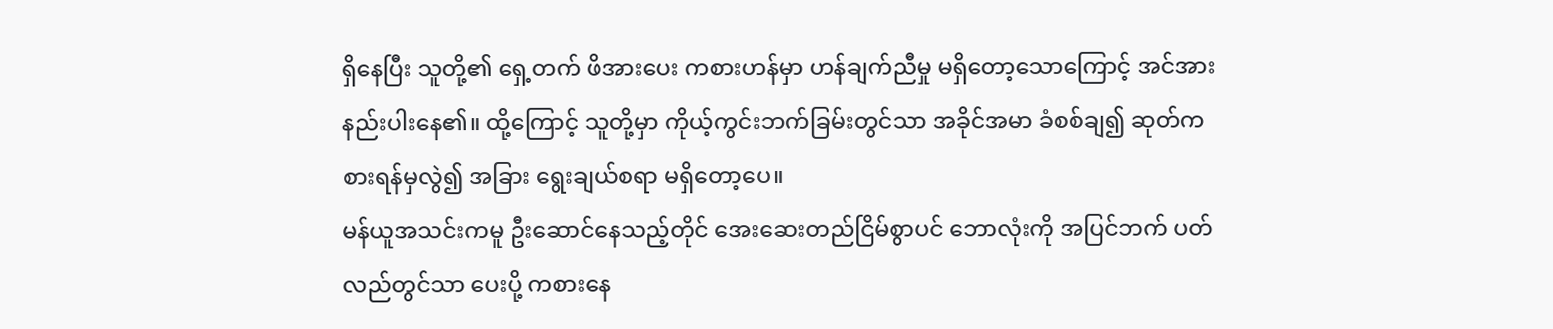ရှိနေပြီး သူတို့၏ ရှေ့တက် ဖိအားပေး ကစားဟန်မှာ ဟန်ချက်ညီမှု မရှိတော့သောကြောင့် အင်အားနည်းပါးနေ၏။ ထို့ကြောင့် သူတို့မှာ ကိုယ့်ကွင်းဘက်ခြမ်းတွင်သာ အခိုင်အမာ ခံစစ်ချ၍ ဆုတ်ကစားရန်မှလွဲ၍ အခြား ရွေးချယ်စရာ မရှိတော့ပေ။
မန်ယူအသင်းကမူ ဦးဆောင်နေသည့်တိုင် အေးဆေးတည်ငြိမ်စွာပင် ဘောလုံးကို အပြင်ဘက် ပတ်လည်တွင်သာ ပေးပို့ ကစားနေ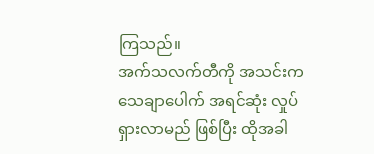ကြသည်။
အက်သလက်တီကို အသင်းက သေချာပေါက် အရင်ဆုံး လှုပ်ရှားလာမည် ဖြစ်ပြီး ထိုအခါ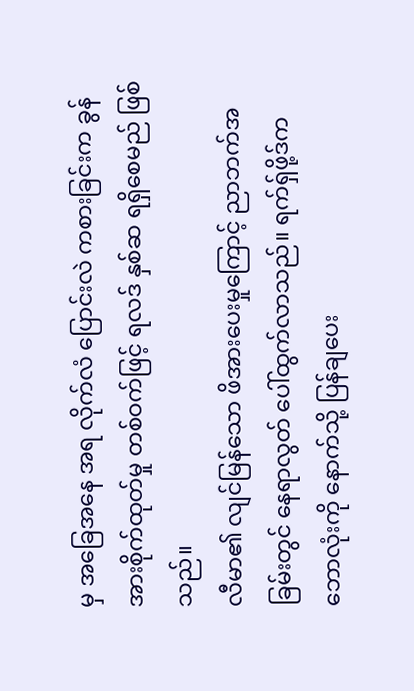မှ အခြေအနေ အရ လိုက်လံ ပြောင်းလဲ ကစားခြင်းက ခွန်အားစိုက်ထုတ်မှု တစ်ဝက်ဖြင့် ရလဒ် နှစ်ဆ ရရှိစေမည် ဖြစ်သည်။
လီမာ၏ လျင်မြန်သော ဖိအားပေးမှုကြောင့် ညာဘက်အခြမ်းတွင် နေရာလွတ် ပေါ်ထွက်လာသည်။ ရက်ရှ်ဖို့ဒ်က ဘောလုံးကို နောက်သို့ ပြန်ချပေး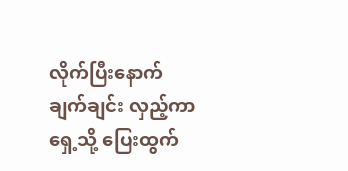လိုက်ပြီးနောက် ချက်ချင်း လှည့်ကာ ရှေ့သို့ ပြေးထွက်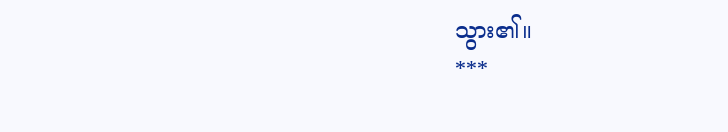သွား၏။
***